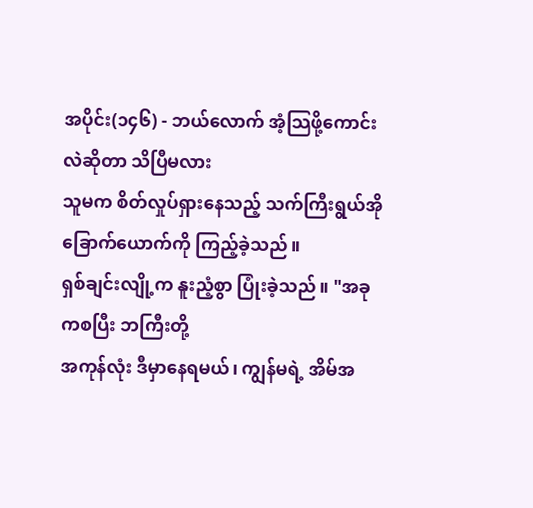အပိုင်း(၁၄၆) - ဘယ်လောက် အံ့သြဖို့ကောင်းလဲဆိုတာ သိပြီမလား
သူမက စိတ်လှုပ်ရှားနေသည့် သက်ကြီးရွယ်အို ခြောက်ယောက်ကို ကြည့်ခဲ့သည်။
ရှစ်ချင်းလျို့က နူးညံ့စွာ ပြုံးခဲ့သည်။ "အခုကစပြီး ဘကြီးတို့
အကုန်လုံး ဒီမှာနေရမယ်၊ ကျွန်မရဲ့ အိမ်အ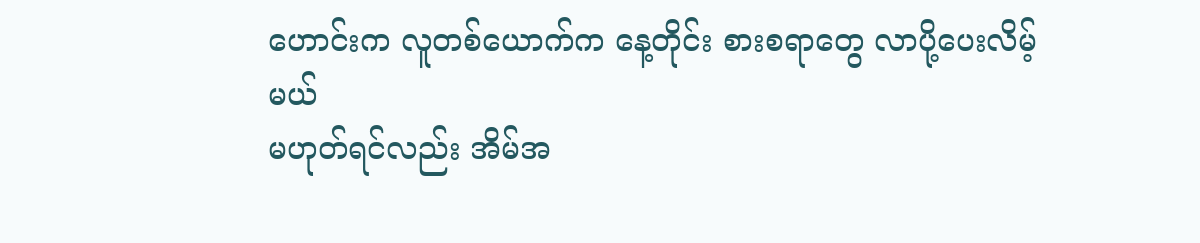ဟောင်းက လူတစ်ယောက်က နေ့တိုင်း စားစရာတွေ လာပို့ပေးလိမ့်မယ်
မဟုတ်ရင်လည်း အိမ်အ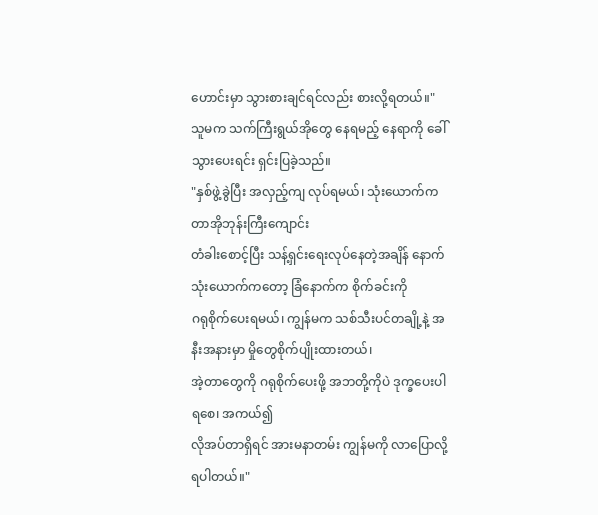ဟောင်းမှာ သွားစားချင်ရင်လည်း စားလို့ရတယ်။"
သူမက သက်ကြီးရွယ်အိုတွေ နေရမည့် နေရာကို ခေါ်သွားပေးရင်း ရှင်းပြခဲ့သည်။
"နှစ်ဖွဲ့ခွဲပြီး အလှည့်ကျ လုပ်ရမယ်၊ သုံးယောက်က တာအိုဘုန်းကြီးကျောင်း
တံခါးစောင့်ပြီး သန့်ရှင်းရေးလုပ်နေတဲ့အချိန် နောက်သုံးယောက်ကတော့ ခြံနောက်က စိုက်ခင်းကို
ဂရုစိုက်ပေးရမယ်၊ ကျွန်မက သစ်သီးပင်တချို့နဲ့ အနီးအနားမှာ မှိုတွေစိုက်ပျိုးထားတယ်၊
အဲ့တာတွေကို ဂရုစိုက်ပေးဖို့ အဘတို့ကိုပဲ ဒုက္ခပေးပါရစေ၊ အကယ်၍
လိုအပ်တာရှိရင် အားမနာတမ်း ကျွန်မကို လာပြောလို့ ရပါတယ်။"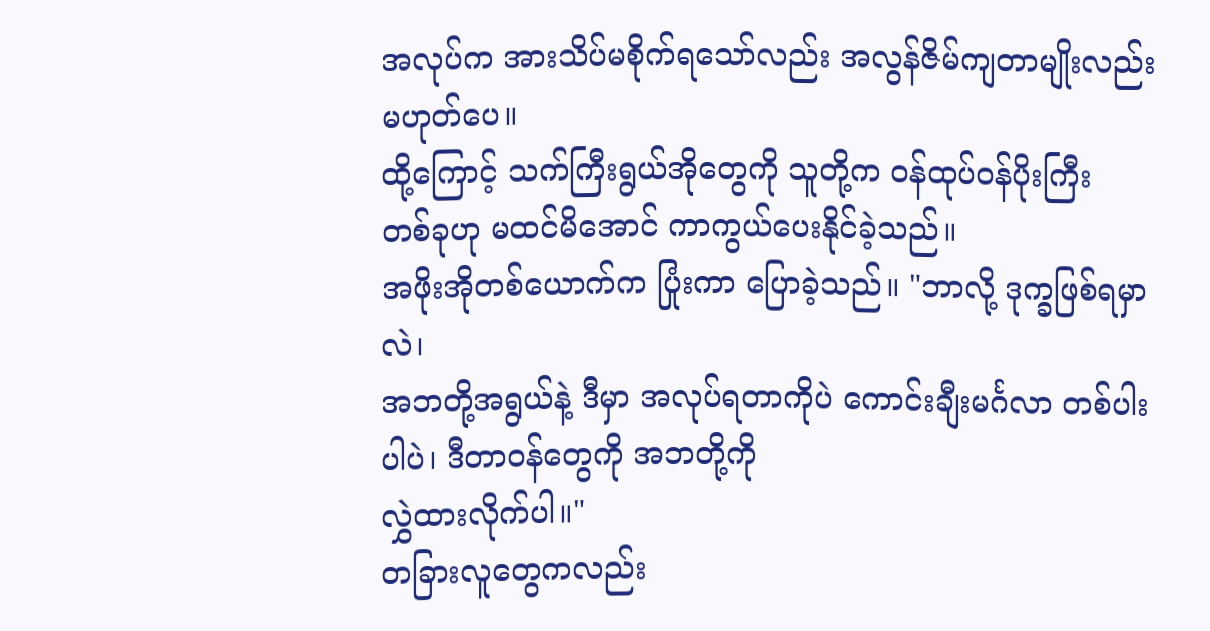အလုပ်က အားသိပ်မစိုက်ရသော်လည်း အလွန်ဇိမ်ကျတာမျိုးလည်း မဟုတ်ပေ။
ထို့ကြောင့် သက်ကြီးရွယ်အိုတွေကို သူတို့က ဝန်ထုပ်ဝန်ပိုးကြီး
တစ်ခုဟု မထင်မိအောင် ကာကွယ်ပေးနိုင်ခဲ့သည်။
အဖိုးအိုတစ်ယောက်က ပြုံးကာ ပြောခဲ့သည်။ "ဘာလို့ ဒုက္ခဖြစ်ရမှာလဲ၊
အဘတို့အရွယ်နဲ့ ဒီမှာ အလုပ်ရတာကိုပဲ ကောင်းချီးမင်္ဂလာ တစ်ပါးပါပဲ၊ ဒီတာဝန်တွေကို အဘတို့ကို
လွှဲထားလိုက်ပါ။"
တခြားလူတွေကလည်း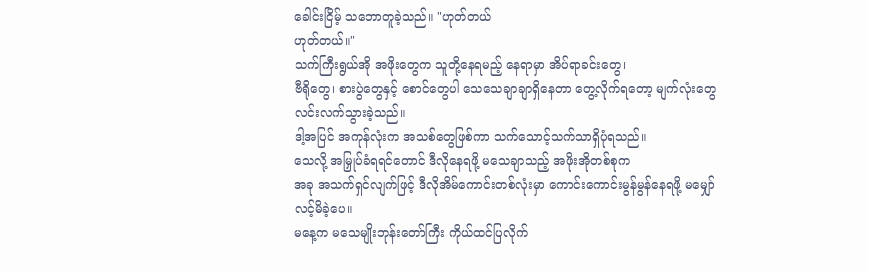ခေါင်းငြိမ့် သဘောတူခဲ့သည်။ "ဟုတ်တယ်
ဟုတ်တယ်။"
သက်ကြီးရွယ်အို အဖိုးတွေက သူတို့နေရမည့် နေရာမှာ အိပ်ရာခင်းတွေ၊
ဗီရိုတွေ၊ စားပွဲတွေနှင့် စောင်တွေပါ သေသေချာချာရှိနေတာ တွေ့လိုက်ရတော့ မျက်လုံးတွေ
လင်းလက်သွားခဲ့သည်။
ဒါ့အပြင် အကုန်လုံးက အသစ်တွေဖြစ်ကာ သက်သောင့်သက်သာရှိပုံရသည်။
သေလို့ အမြှုပ်ခံရရင်တောင် ဒီလိုနေရဖို့ မသေချာသည့် အဖိုးအိုတစ်စုက
အခု အသက်ရှင်လျက်ဖြင့် ဒီလိုအိမ်ကောင်းတစ်လုံးမှာ ကောင်းကောင်းမွန်မွန်နေရဖို့ မမျှော်လင့်မိခဲ့ပေ။
မနေ့က မသေမျိုးဘုန်းတော်ကြီး ကိုယ်ထင်ပြလိုက်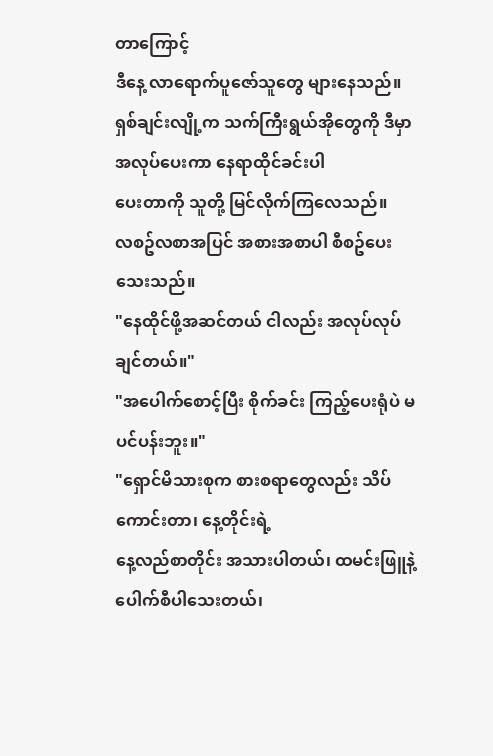တာကြောင့်
ဒီနေ့ လာရောက်ပူဇော်သူတွေ များနေသည်။
ရှစ်ချင်းလျို့က သက်ကြီးရွယ်အိုတွေကို ဒီမှာ အလုပ်ပေးကာ နေရာထိုင်ခင်းပါ
ပေးတာကို သူတို့ မြင်လိုက်ကြလေသည်။
လစဥ်လစာအပြင် အစားအစာပါ စီစဥ်ပေးသေးသည်။
"နေထိုင်ဖို့အဆင်တယ် ငါလည်း အလုပ်လုပ်ချင်တယ်။"
"အပေါက်စောင့်ပြီး စိုက်ခင်း ကြည့်ပေးရုံပဲ မပင်ပန်းဘူး။"
"ရှောင်မိသားစုက စားစရာတွေလည်း သိပ်ကောင်းတာ၊ နေ့တိုင်းရဲ့
နေ့လည်စာတိုင်း အသားပါတယ်၊ ထမင်းဖြူနဲ့ ပေါက်စီပါသေးတယ်၊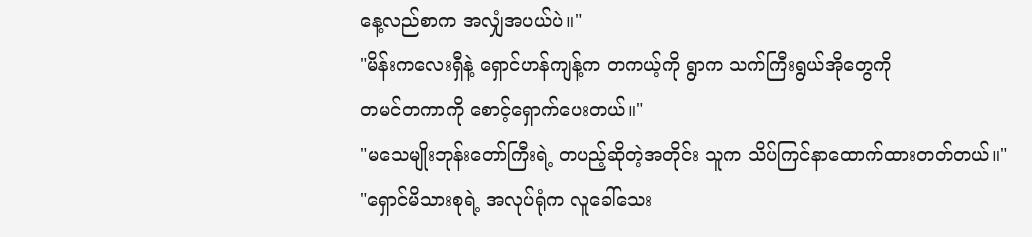နေ့လည်စာက အလျှံအပယ်ပဲ။"
"မိန်းကလေးရှီနဲ့ ရှောင်ဟန်ကျန့်က တကယ့်ကို ရွာက သက်ကြီးရွယ်အိုတွေကို
တမင်တကာကို စောင့်ရှောက်ပေးတယ်။"
"မသေမျိုးဘုန်းတော်ကြီးရဲ့ တပည့်ဆိုတဲ့အတိုင်း သူက သိပ်ကြင်နာထောက်ထားတတ်တယ်။"
"ရှောင်မိသားစုရဲ့ အလုပ်ရုံက လူခေါ်သေး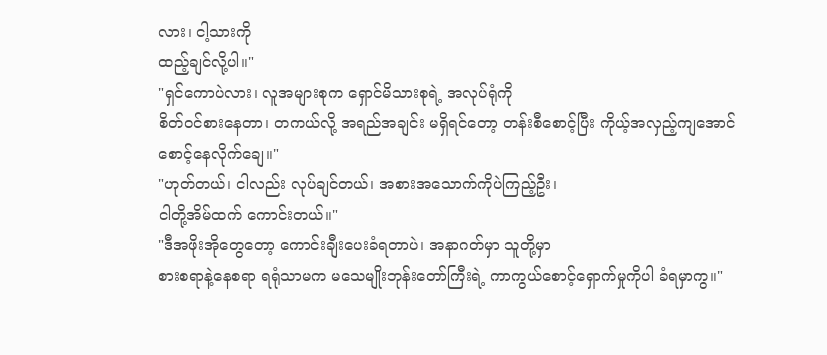လား၊ ငါ့သားကို
ထည့်ချင်လို့ပါ။"
"ရှင်ကောပဲလား၊ လူအများစုက ရှောင်မိသားစုရဲ့ အလုပ်ရုံကို
စိတ်ဝင်စားနေတာ၊ တကယ်လို့ အရည်အချင်း မရှိရင်တော့ တန်းစီစောင့်ပြီး ကိုယ့်အလှည့်ကျအောင်
စောင့်နေလိုက်ချေ။"
"ဟုတ်တယ်၊ ငါလည်း လုပ်ချင်တယ်၊ အစားအသောက်ကိုပဲကြည့်ဦး၊
ငါတို့အိမ်ထက် ကောင်းတယ်။"
"ဒီအဖိုးအိုတွေတော့ ကောင်းချီးပေးခံရတာပဲ၊ အနာဂတ်မှာ သူတို့မှာ
စားစရာနဲ့နေစရာ ရရုံသာမက မသေမျိုးဘုန်းတော်ကြီးရဲ့ ကာကွယ်စောင့်ရှောက်မှုကိုပါ ခံရမှာကွ။"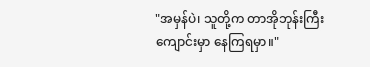"အမှန်ပဲ၊ သူတို့က တာအိုဘုန်းကြီးကျောင်းမှာ နေကြရမှာ။"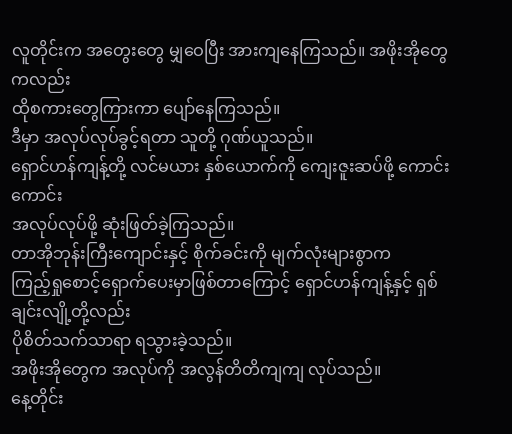လူတိုင်းက အတွေးတွေ မျှဝေပြီး အားကျနေကြသည်။ အဖိုးအိုတွေကလည်း
ထိုစကားတွေကြားကာ ပျော်နေကြသည်။
ဒီမှာ အလုပ်လုပ်ခွင့်ရတာ သူတို့ ဂုဏ်ယူသည်။
ရှောင်ဟန်ကျန့်တို့ လင်မယား နှစ်ယောက်ကို ကျေးဇူးဆပ်ဖို့ ကောင်းကောင်း
အလုပ်လုပ်ဖို့ ဆုံးဖြတ်ခဲ့ကြသည်။
တာအိုဘုန်းကြီးကျောင်းနှင့် စိုက်ခင်းကို မျက်လုံးများစွာက
ကြည့်ရှုစောင့်ရှောက်ပေးမှာဖြစ်တာကြောင့် ရှောင်ဟန်ကျန့်နှင့် ရှစ်ချင်းလျို့တို့လည်း
ပိုစိတ်သက်သာရာ ရသွားခဲ့သည်။
အဖိုးအိုတွေက အလုပ်ကို အလွန်တိတိကျကျ လုပ်သည်။
နေ့တိုင်း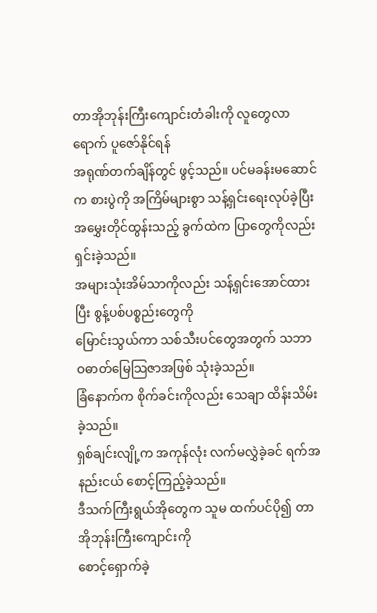တာအိုဘုန်းကြီးကျောင်းတံခါးကို လူတွေလာရောက် ပူဇော်နိုင်ရန်
အရုဏ်တက်ချိန်တွင် ဖွင့်သည်။ ပင်မခန်းမဆောင်က စားပွဲကို အကြိမ်များစွာ သန့်ရှင်းရေးလုပ်ခဲ့ပြီး
အမွှေးတိုင်ထွန်းသည့် ခွက်ထဲက ပြာတွေကိုလည်း ရှင်းခဲ့သည်။
အများသုံးအိမ်သာကိုလည်း သန့်ရှင်းအောင်ထားပြီး စွန့်ပစ်ပစ္စည်းတွေကို
မြောင်းသွယ်ကာ သစ်သီးပင်တွေအတွက် သဘာဝဓာတ်မြေသြဇာအဖြစ် သုံးခဲ့သည်။
ခြံနောက်က စိုက်ခင်းကိုလည်း သေချာ ထိန်းသိမ်းခဲ့သည်။
ရှစ်ချင်းလျို့က အကုန်လုံး လက်မလွှဲခဲ့ခင် ရက်အနည်းငယ် စောင့်ကြည့်ခဲ့သည်။
ဒီသက်ကြီးရွယ်အိုတွေက သူမ ထက်ပင်ပို၍ တာအိုဘုန်းကြီးကျောင်းကို
စောင့်ရှောက်ခဲ့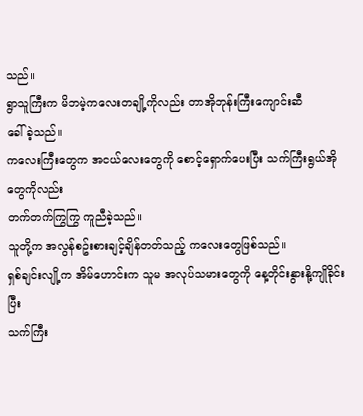သည်။
ရွာသူကြီးက မိဘမဲ့ကလေးတချို့ကိုလည်း တာအိုဘုန်းကြီးကျောင်းဆီ
ခေါ်ခဲ့သည်။
ကလေးကြီးတွေက အငယ်လေးတွေကို စောင့်ရှောက်ပေးပြီး သက်ကြီးရွယ်အိုတွေကိုလည်း
တက်တက်ကြွကြွ ကူညီခဲ့သည်။
သူတို့က အလွန်စဥ်းစားချင့်ချိန်တတ်သည့် ကလေးတွေဖြစ်သည်။
ရှစ်ချင်းလျို့က အိမ်ဟောင်းက သူမ အလုပ်သမားတွေကို နေ့တိုင်းနွားနို့ကျိုခိုင်းပြီး
သက်ကြီး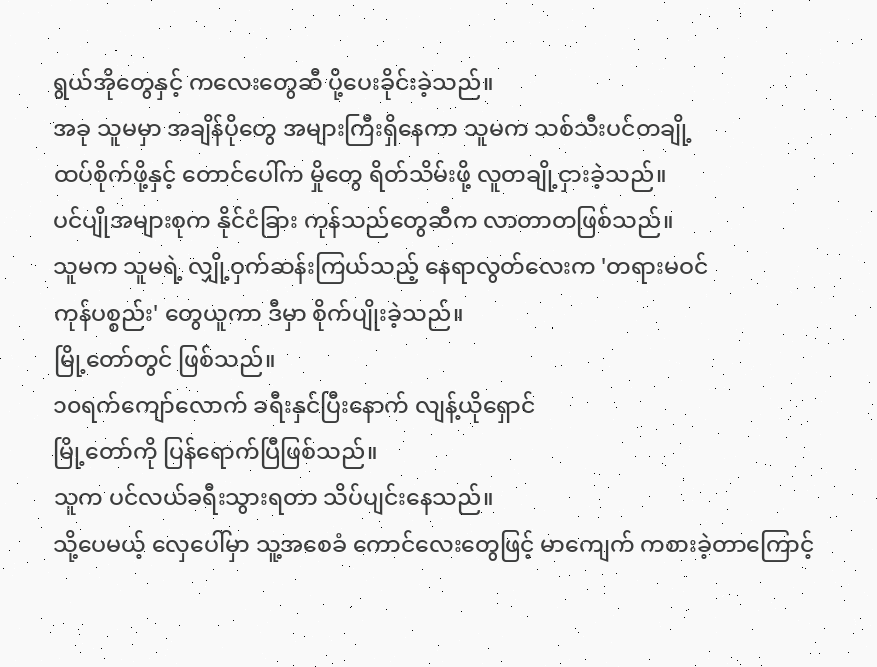ရွယ်အိုတွေနှင့် ကလေးတွေဆီ ပို့ပေးခိုင်းခဲ့သည်။
အခု သူမမှာ အချိန်ပိုတွေ အများကြီးရှိနေကာ သူမက သစ်သီးပင်တချို့
ထပ်စိုက်ဖို့နှင့် တောင်ပေါ်က မှိုတွေ ရိတ်သိမ်းဖို့ လူတချို့ငှားခဲ့သည်။
ပင်ပျိုအများစုက နိုင်ငံခြား ကုန်သည်တွေဆီက လာတာတဖြစ်သည်။
သူမက သူမရဲ့ လျှို့ဝှက်ဆန်းကြယ်သည့် နေရာလွတ်လေးက 'တရားမဝင်
ကုန်ပစ္စည်း' တွေယူကာ ဒီမှာ စိုက်ပျိုးခဲ့သည်။
မြို့တော်တွင် ဖြစ်သည်။
၁၀ရက်ကျော်လောက် ခရီးနှင်ပြီးနောက် လျန့်ယိုရှောင်
မြို့တော်ကို ပြန်ရောက်ပြီဖြစ်သည်။
သူက ပင်လယ်ခရီးသွားရတာ သိပ်ပျင်းနေသည်။
သို့ပေမယ့် လှေပေါ်မှာ သူ့အစေခံ ကောင်လေးတွေဖြင့် မာကျေက် ကစားခဲ့တာကြောင့်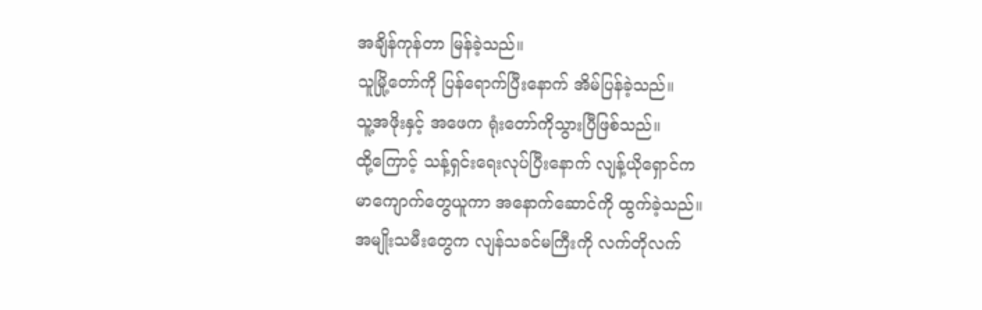အချိန်ကုန်တာ မြန်ခဲ့သည်။
သူမြို့တော်ကို ပြန်ရောက်ပြီးနောက် အိမ်ပြန်ခဲ့သည်။
သူ့အဖိုးနှင့် အဖေက ရုံးတော်ကိုသွားပြီဖြစ်သည်။
ထို့ကြောင့် သန့်ရှင်းရေးလုပ်ပြီးနောက် လျန့်ယိုရှောင်က
မာကျောက်တွေယူကာ အနောက်ဆောင်ကို ထွက်ခဲ့သည်။
အမျိုးသမီးတွေက လျန်သခင်မကြီးကို လက်တိုလက်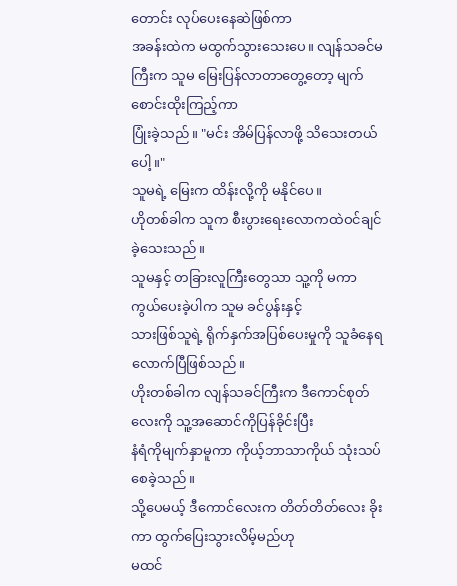တောင်း လုပ်ပေးနေဆဲဖြစ်ကာ
အခန်းထဲက မထွက်သွားသေးပေ။ လျန်သခင်မကြီးက သူမ မြေးပြန်လာတာတွေ့တော့ မျက်စောင်းထိုးကြည့်ကာ
ပြုံးခဲ့သည်။ "မင်း အိမ်ပြန်လာဖို့ သိသေးတယ်ပေါ့။"
သူမရဲ့ မြေးက ထိန်းလို့ကို မနိုင်ပေ။
ဟိုတစ်ခါက သူက စီးပွားရေးလောကထဲဝင်ချင်ခဲ့သေးသည်။
သူမနှင့် တခြားလူကြီးတွေသာ သူ့ကို မကာကွယ်ပေးခဲ့ပါက သူမ ခင်ပွန်းနှင့်
သားဖြစ်သူရဲ့ ရိုက်နှက်အပြစ်ပေးမှုကို သူခံနေရလောက်ပြီဖြစ်သည်။
ဟိုးတစ်ခါက လျန်သခင်ကြီးက ဒီကောင်စုတ်လေးကို သူ့အဆောင်ကိုပြန်ခိုင်းပြီး
နံရံကိုမျက်နှာမူကာ ကိုယ့်ဘာသာကိုယ် သုံးသပ်စေခဲ့သည်။
သို့ပေမယ့် ဒီကောင်လေးက တိတ်တိတ်လေး ခိုးကာ ထွက်ပြေးသွားလိမ့်မည်ဟု
မထင်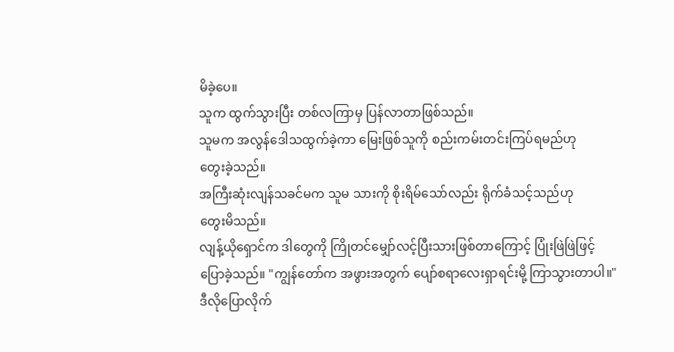မိခဲ့ပေ။
သူက ထွက်သွားပြီး တစ်လကြာမှ ပြန်လာတာဖြစ်သည်။
သူမက အလွန်ဒေါသထွက်ခဲ့ကာ မြေးဖြစ်သူကို စည်းကမ်းတင်းကြပ်ရမည်ဟု
တွေးခဲ့သည်။
အကြီးဆုံးလျန်သခင်မက သူမ သားကို စိုးရိမ်သော်လည်း ရိုက်ခံသင့်သည်ဟု
တွေးမိသည်။
လျန့်ယိုရှောင်က ဒါတွေကို ကြိုတင်မျှော်လင့်ပြီးသားဖြစ်တာကြောင့် ပြုံးဖြဲဖြဲဖြင့်
ပြောခဲ့သည်။ "ကျွန်တော်က အဖွားအတွက် ပျော်စရာလေးရှာရင်းမို့ ကြာသွားတာပါ။"
ဒီလိုပြောလိုက်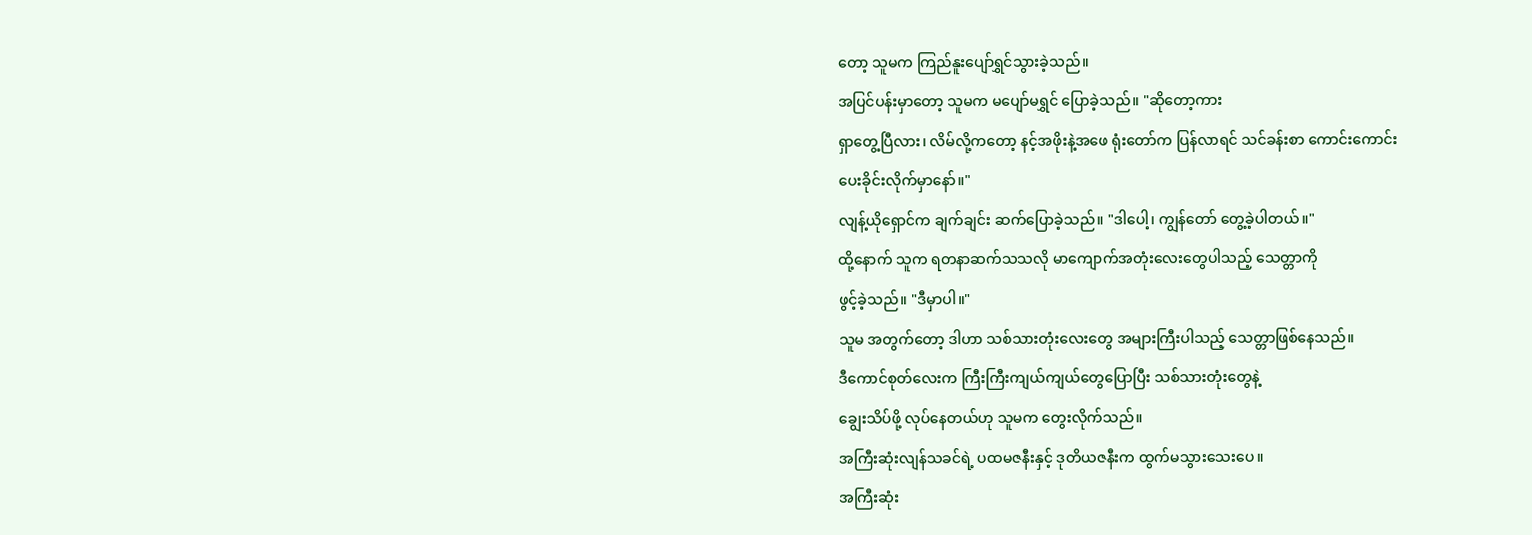တော့ သူမက ကြည်နူးပျော်ရွှင်သွားခဲ့သည်။
အပြင်ပန်းမှာတော့ သူမက မပျော်မရွှင် ပြောခဲ့သည်။ "ဆိုတော့ကား
ရှာတွေ့ပြီလား၊ လိမ်လို့ကတော့ နင့်အဖိုးနဲ့အဖေ ရုံးတော်က ပြန်လာရင် သင်ခန်းစာ ကောင်းကောင်း
ပေးခိုင်းလိုက်မှာနော်။"
လျန့်ယိုရှောင်က ချက်ချင်း ဆက်ပြောခဲ့သည်။ "ဒါပေါ့၊ ကျွန်တော် တွေ့ခဲ့ပါတယ်။"
ထို့နောက် သူက ရတနာဆက်သသလို မာကျောက်အတုံးလေးတွေပါသည့် သေတ္တာကို
ဖွင့်ခဲ့သည်။ "ဒီမှာပါ။"
သူမ အတွက်တော့ ဒါဟာ သစ်သားတုံးလေးတွေ အများကြီးပါသည့် သေတ္တာဖြစ်နေသည်။
ဒီကောင်စုတ်လေးက ကြီးကြီးကျယ်ကျယ်တွေပြောပြီး သစ်သားတုံးတွေနဲ့
ချွေးသိပ်ဖို့ လုပ်နေတယ်ဟု သူမက တွေးလိုက်သည်။
အကြီးဆုံးလျန်သခင်ရဲ့ ပထမဇနီးနှင့် ဒုတိယဇနီးက ထွက်မသွားသေးပေ။
အကြီးဆုံး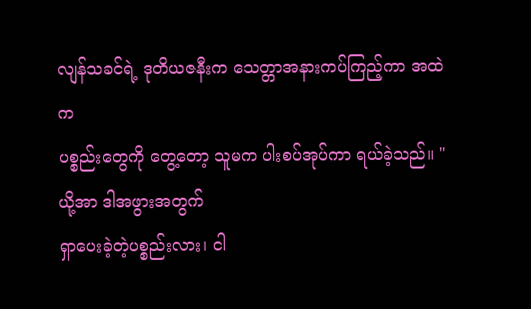လျန်သခင်ရဲ့ ဒုတိယဇနီးက သေတ္တာအနားကပ်ကြည့်ကာ အထဲက
ပစ္စည်းတွေကို တွေ့တော့ သူမက ပါးစပ်အုပ်ကာ ရယ်ခဲ့သည်။ "ယို့အာ ဒါအဖွားအတွက်
ရှာပေးခဲ့တဲ့ပစ္စည်းလား၊ ငါ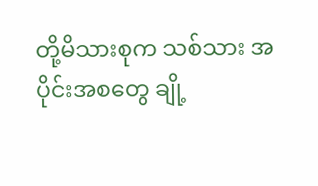တို့မိသားစုက သစ်သား အပိုင်းအစတွေ ချို့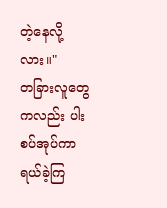တဲ့နေလို့လား။"
တခြားလူတွေကလည်း ပါးစပ်အုပ်ကာ ရယ်ခဲ့ကြ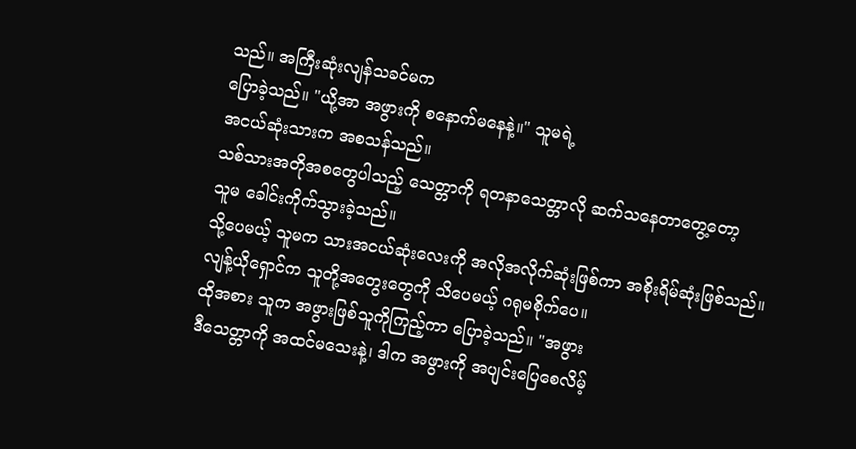သည်။ အကြီးဆုံးလျန်သခင်မက
ပြောခဲ့သည်။ "ယို့အာ အဖွားကို စနောက်မနေနဲ့။" သူမရဲ့
အငယ်ဆုံးသားက အစသန်သည်။
သစ်သားအတိုအစတွေပါသည့် သေတ္တာကို ရတနာသေတ္တာလို ဆက်သနေတာတွေ့တော့
သူမ ခေါင်းကိုက်သွားခဲ့သည်။
သို့ပေမယ့် သူမက သားအငယ်ဆုံးလေးကို အလိုအလိုက်ဆုံးဖြစ်ကာ အစိုးရိမ်ဆုံးဖြစ်သည်။
လျန့်ယိုရှောင်က သူတို့အတွေးတွေကို သိပေမယ့် ဂရုမစိုက်ပေ။
ထိုအစား သူက အဖွားဖြစ်သူကိုကြည့်ကာ ပြောခဲ့သည်။ "အဖွား
ဒီသေတ္တာကို အထင်မသေးနဲ့၊ ဒါက အဖွားကို အပျင်းပြေစေလိမ့်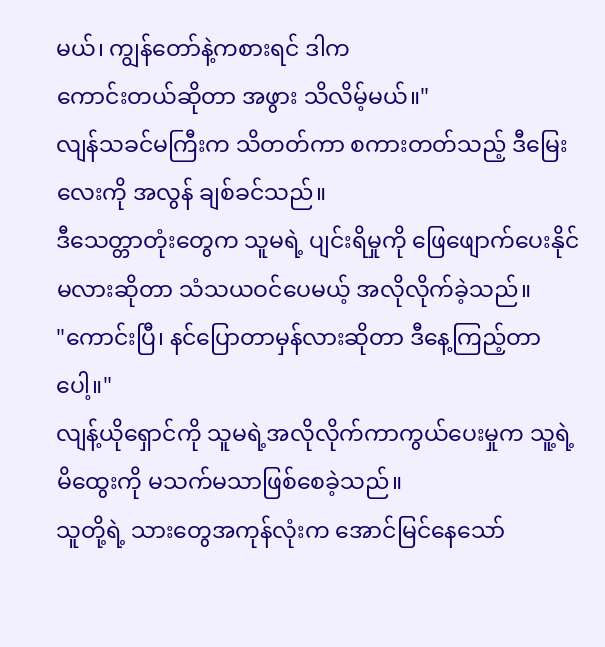မယ်၊ ကျွန်တော်နဲ့ကစားရင် ဒါက
ကောင်းတယ်ဆိုတာ အဖွား သိလိမ့်မယ်။"
လျန်သခင်မကြီးက သိတတ်ကာ စကားတတ်သည့် ဒီမြေးလေးကို အလွန် ချစ်ခင်သည်။
ဒီသေတ္တာတုံးတွေက သူမရဲ့ ပျင်းရိမှုကို ဖြေဖျောက်ပေးနိုင်မလားဆိုတာ သံသယဝင်ပေမယ့် အလိုလိုက်ခဲ့သည်။
"ကောင်းပြီ၊ နင်ပြောတာမှန်လားဆိုတာ ဒီနေ့ကြည့်တာပေါ့။"
လျန့်ယိုရှောင်ကို သူမရဲ့အလိုလိုက်ကာကွယ်ပေးမှုက သူ့ရဲ့မိထွေးကို မသက်မသာဖြစ်စေခဲ့သည်။
သူတို့ရဲ့ သားတွေအကုန်လုံးက အောင်မြင်နေသော်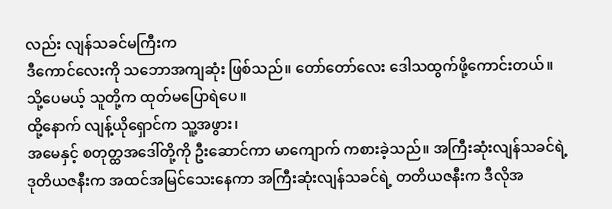လည်း လျန်သခင်မကြီးက
ဒီကောင်လေးကို သဘောအကျဆုံး ဖြစ်သည်။ တော်တော်လေး ဒေါသထွက်ဖို့ကောင်းတယ်။
သို့ပေမယ့် သူတို့က ထုတ်မပြောရဲပေ။
ထို့နောက် လျန့်ယိုရှောင်က သူ့အဖွား၊
အမေနှင့် စတုတ္ထအဒေါ်တို့ကို ဦးဆောင်ကာ မာကျောက် ကစားခဲ့သည်။ အကြီးဆုံးလျန်သခင်ရဲ့
ဒုတိယဇနီးက အထင်အမြင်သေးနေကာ အကြီးဆုံးလျန်သခင်ရဲ့ တတိယဇနီးက ဒီလိုအ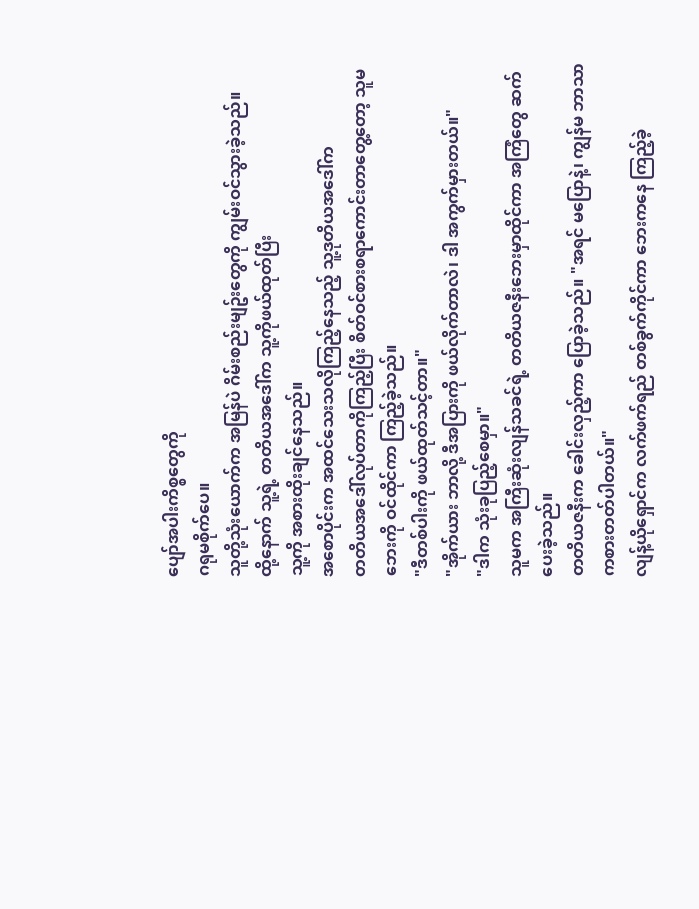ပျော်အပါးကိစ္စတွေကို
ဂရုမစိုက်ပေ။
သူတို့သုံးယောက်က အမြန်ပဲ ဂိမ်းစည်းမျဥ်းတွေကို ကျွမ်းဝင်သွားခဲ့သည်။
ထို့နောက် သူ့ရဲ့ တတိယအဒေါ်က သူ့ကိုဖယ်ထုတ်ပြီး
သူ့ကို အစားထိုးချင်နေသည်။
အစောပိုင်းက အထင်သေးသလိုကြည့်နေသည့် သူ့ဒုတိယအဒေါ်က
တတိယအဒေါ်လုပ်တာကိုကြည့်ပြီး စိတ်ဝင်စားစရာကောင်းတာတွေ့တော့ သူမ
ဘေးကို ဝင်ထိုင်ကာ ကြည့်ခဲ့သည်။
"ဒီတစ်ပါးကို ဖယ်ထုတ်သင့်တာ။"
"အိုက်ယား ဘာလို့ ဒီအပြားကို ဖယ်လိုက်တာလဲ၊ ဒါ အကွက်မှားတယ်။"
"ဒါက သုံးခုပြည့်စေမှာ။"
သူမက အကြီးဆုံးလျန်သခင်ရဲ့ တတိယဇနီးဘေးမှာထိုင်ကာ အကြံတွေ ဆက်ပေးခဲ့သည်။
တတိယဇနီးက ခေါင်းလှည့်ကာ ပြောခဲ့သည်။ "အရင် မပြောနဲ့၊ ကျွန်မ ဘာသာ ကစားတတ်ပါတယ်။"
လျန့်ယိုရှောင်က လက်ဖက်ရည် တစ်ခွက်ကိုင်ကာ ဘေးကနေ ကြည့်ခဲ့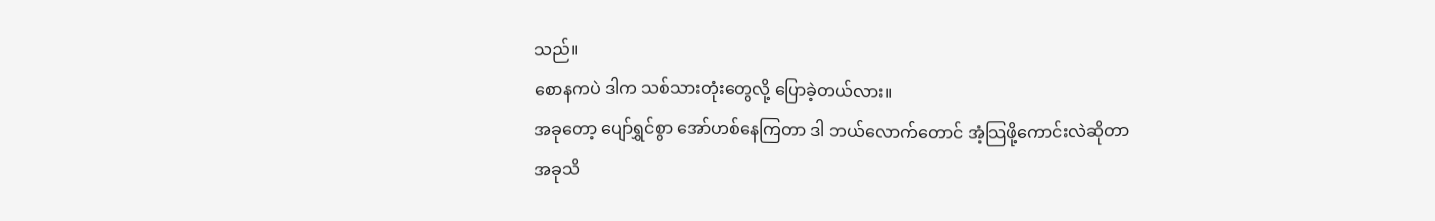သည်။
စောနကပဲ ဒါက သစ်သားတုံးတွေလို့ ပြောခဲ့တယ်လား။
အခုတော့ ပျော်ရွှင်စွာ အော်ဟစ်နေကြတာ ဒါ ဘယ်လောက်တောင် အံ့သြဖို့ကောင်းလဲဆိုတာ
အခုသိ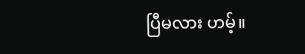ပြီမလား ဟမ့်။